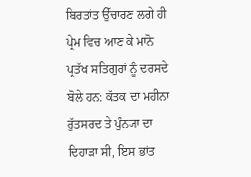ਬਿਰਤਾਂਤ ਉੱਚਾਰਣ ਲਗੇ ਹੀ ਪ੍ਰੇਮ ਵਿਚ ਆਣ ਕੇ ਮਾਨੋ ਪ੍ਰਤੱਖ ਸਤਿਗੁਰਾਂ ਨੂੰ ਦਰਸਦੇ ਬੋਲੇ ਹਨ: ਕੱਤਕ ਦਾ ਮਹੀਨਾ ਰੁੱਤਸਰਦ ਤੇ ਪੁੰਨ੍ਯਾ ਦਾ ਦਿਹਾੜਾ ਸੀ, ਇਸ ਭਾਂਤ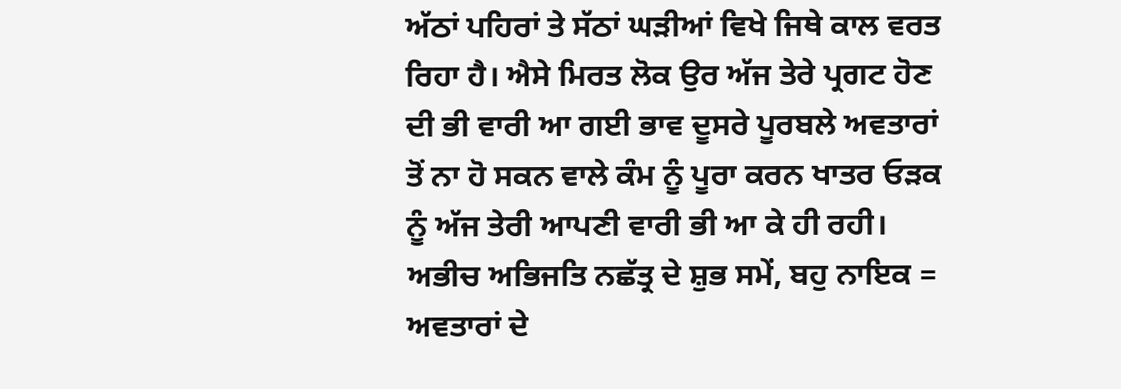ਅੱਠਾਂ ਪਹਿਰਾਂ ਤੇ ਸੱਠਾਂ ਘੜੀਆਂ ਵਿਖੇ ਜਿਥੇ ਕਾਲ ਵਰਤ ਰਿਹਾ ਹੈ। ਐਸੇ ਮਿਰਤ ਲੋਕ ਉਰ ਅੱਜ ਤੇਰੇ ਪ੍ਰਗਟ ਹੋਣ ਦੀ ਭੀ ਵਾਰੀ ਆ ਗਈ ਭਾਵ ਦੂਸਰੇ ਪੂਰਬਲੇ ਅਵਤਾਰਾਂ ਤੋਂ ਨਾ ਹੋ ਸਕਨ ਵਾਲੇ ਕੰਮ ਨੂੰ ਪੂਰਾ ਕਰਨ ਖਾਤਰ ਓੜਕ ਨੂੰ ਅੱਜ ਤੇਰੀ ਆਪਣੀ ਵਾਰੀ ਭੀ ਆ ਕੇ ਹੀ ਰਹੀ।
ਅਭੀਚ ਅਭਿਜਤਿ ਨਛੱਤ੍ਰ ਦੇ ਸ਼ੁਭ ਸਮੇਂ, ਬਹੁ ਨਾਇਕ = ਅਵਤਾਰਾਂ ਦੇ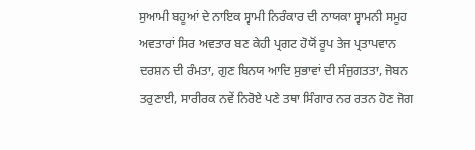ਸੁਆਮੀ ਬਹੂਆਂ ਦੇ ਨਾਇਕ ਸ੍ਵਾਮੀ ਨਿਰੰਕਾਰ ਦੀ ਨਾਯਕਾ ਸ੍ਵਾਮਨੀ ਸਮੂਹ ਅਵਤਾਰਾਂ ਸਿਰ ਅਵਤਾਰ ਬਣ ਕੇਹੀ ਪ੍ਰਗਟ ਹੋਯੋਂ ਰੂਪ ਤੇਜ ਪ੍ਰਤਾਪਵਾਨ ਦਰਸ਼ਨ ਦੀ ਰੰਮਤਾ, ਗੁਣ ਬਿਨਯ ਆਦਿ ਸੁਭਾਵਾਂ ਦੀ ਸੰਜੁਗਤਤਾ, ਜੋਬਨ ਤਰੁਣਾਈ, ਸਾਰੀਰਕ ਨਵੇਂ ਨਿਰੋਏ ਪਣੇ ਤਥਾ ਸਿੰਗਾਰ ਨਰ ਰਤਨ ਹੋਣ ਜੋਗ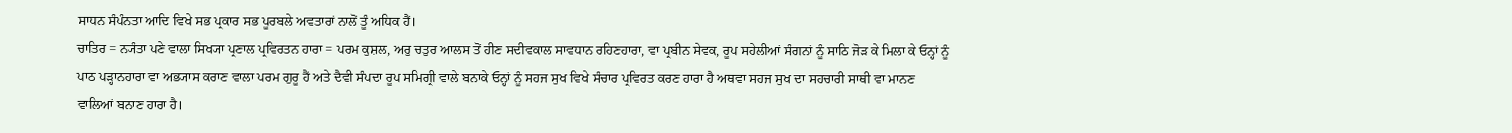ਸਾਧਨ ਸੰਪੰਨਤਾ ਆਦਿ ਵਿਖੇ ਸਭ ਪ੍ਰਕਾਰ ਸਭ ਪੂਰਬਲੇ ਅਵਤਾਰਾਂ ਨਾਲੋਂ ਤੂੰ ਅਧਿਕ ਹੈਂ।
ਚਾਤਿਰ = ਨ੍ਯੰਤਾ ਪਣੇ ਵਾਲਾ ਸਿਖ੍ਯਾ ਪ੍ਰਣਾਲ ਪ੍ਰਵਿਰਤਨ ਹਾਰਾ = ਪਰਮ ਕੁਸ਼ਲ, ਅਰੁ ਚਤੁਰ ਆਲਸ ਤੋਂ ਹੀਣ ਸਦੀਵਕਾਲ ਸਾਵਧਾਨ ਰਹਿਣਹਾਰਾ, ਵਾ ਪ੍ਰਬੀਨ ਸੇਵਕ, ਰੂਪ ਸਹੇਲੀਆਂ ਸੰਗਨਾਂ ਨੂੰ ਸਾਠਿ ਜੋੜ ਕੇ ਮਿਲਾ ਕੇ ਓਨ੍ਹਾਂ ਨੂੰ ਪਾਠ ਪੜ੍ਹਾਨਹਾਰਾ ਵਾ ਅਭ੍ਯਾਸ ਕਰਾਣ ਵਾਲਾ ਪਰਮ ਗੁਰੂ ਹੈਂ ਅਤੇ ਦੈਵੀ ਸੰਪਦਾ ਰੂਪ ਸਮਿਗ੍ਰੀ ਵਾਲੇ ਬਨਾਕੇ ਓਨ੍ਹਾਂ ਨੂੰ ਸਹਜ ਸੁਖ ਵਿਖੇ ਸੰਚਾਰ ਪ੍ਰਵਿਰਤ ਕਰਣ ਹਾਰਾ ਹੈ ਅਥਵਾ ਸਹਜ ਸੁਖ ਦਾ ਸਹਚਾਰੀ ਸਾਥੀ ਵਾ ਮਾਨਣ ਵਾਲਿਆਂ ਬਨਾਣ ਹਾਰਾ ਹੈ।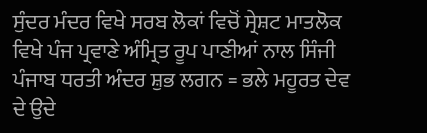ਸੁੰਦਰ ਮੰਦਰ ਵਿਖੇ ਸਰਬ ਲੋਕਾਂ ਵਿਚੋਂ ਸ੍ਰੇਸ਼ਟ ਮਾਤਲੋਕ ਵਿਖੇ ਪੰਜ ਪ੍ਰਵਾਣੇ ਅੰਮ੍ਰਿਤ ਰੂਪ ਪਾਣੀਆਂ ਨਾਲ ਸਿੰਜੀ ਪੰਜਾਬ ਧਰਤੀ ਅੰਦਰ ਸ਼ੁਭ ਲਗਨ = ਭਲੇ ਮਹੂਰਤ ਦੇਵ ਦੇ ਉਦੇ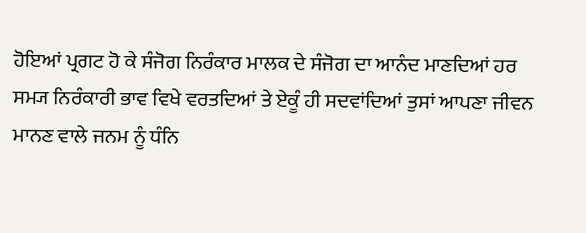ਹੋਇਆਂ ਪ੍ਰਗਟ ਹੋ ਕੇ ਸੰਜੋਗ ਨਿਰੰਕਾਰ ਮਾਲਕ ਦੇ ਸੰਜੋਗ ਦਾ ਆਨੰਦ ਮਾਣਦਿਆਂ ਹਰ ਸਮ੍ਯ ਨਿਰੰਕਾਰੀ ਭਾਵ ਵਿਖੇ ਵਰਤਦਿਆਂ ਤੇ ਏਕੂੰ ਹੀ ਸਦਵਾਂਦਿਆਂ ਤੁਸਾਂ ਆਪਣਾ ਜੀਵਨ ਮਾਨਣ ਵਾਲੇ ਜਨਮ ਨੂੰ ਧੰਨਿ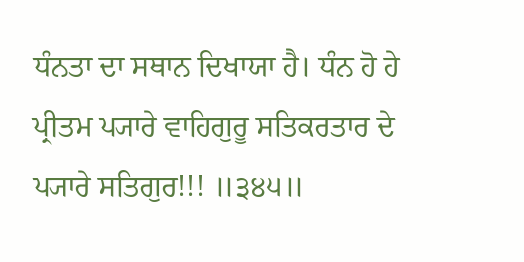ਧੰਨਤਾ ਦਾ ਸਥਾਨ ਦਿਖਾਯਾ ਹੈ। ਧੰਨ ਹੋ ਹੇ ਪ੍ਰੀਤਮ ਪ੍ਯਾਰੇ ਵਾਹਿਗੁਰੂ ਸਤਿਕਰਤਾਰ ਦੇ ਪ੍ਯਾਰੇ ਸਤਿਗੁਰ!!! ॥੩੪੫॥